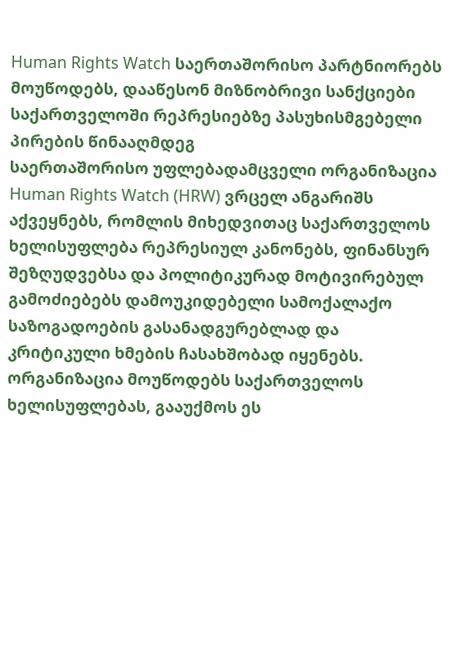Human Rights Watch საერთაშორისო პარტნიორებს მოუწოდებს, დააწესონ მიზნობრივი სანქციები საქართველოში რეპრესიებზე პასუხისმგებელი პირების წინააღმდეგ
საერთაშორისო უფლებადამცველი ორგანიზაცია Human Rights Watch (HRW) ვრცელ ანგარიშს აქვეყნებს, რომლის მიხედვითაც საქართველოს ხელისუფლება რეპრესიულ კანონებს, ფინანსურ შეზღუდვებსა და პოლიტიკურად მოტივირებულ გამოძიებებს დამოუკიდებელი სამოქალაქო საზოგადოების გასანადგურებლად და კრიტიკული ხმების ჩასახშობად იყენებს.
ორგანიზაცია მოუწოდებს საქართველოს ხელისუფლებას, გააუქმოს ეს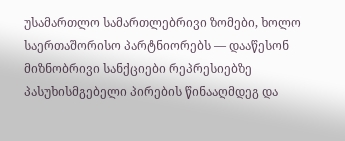უსამართლო სამართლებრივი ზომები, ხოლო საერთაშორისო პარტნიორებს — დააწესონ მიზნობრივი სანქციები რეპრესიებზე პასუხისმგებელი პირების წინააღმდეგ და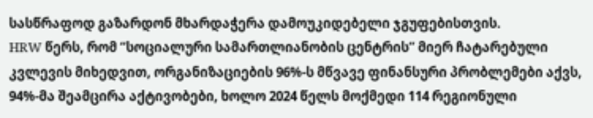სასწრაფოდ გაზარდონ მხარდაჭერა დამოუკიდებელი ჯგუფებისთვის.
HRW წერს, რომ “სოციალური სამართლიანობის ცენტრის” მიერ ჩატარებული კვლევის მიხედვით, ორგანიზაციების 96%-ს მწვავე ფინანსური პრობლემები აქვს, 94%-მა შეამცირა აქტივობები, ხოლო 2024 წელს მოქმედი 114 რეგიონული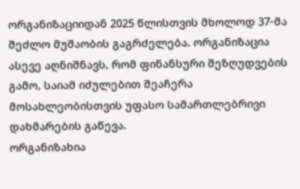ორგანიზაციიდან 2025 წლისთვის მხოლოდ 37-მა შეძლო მუშაობის გაგრძელება. ორგანიზაცია ასევე აღნიშნავს, რომ ფინანსური შეზღუდვების გამო, საიამ იძულებით შეაჩერა მოსახლეობისთვის უფასო სამართლებრივი დახმარების გაწევა.
ორგანიზახია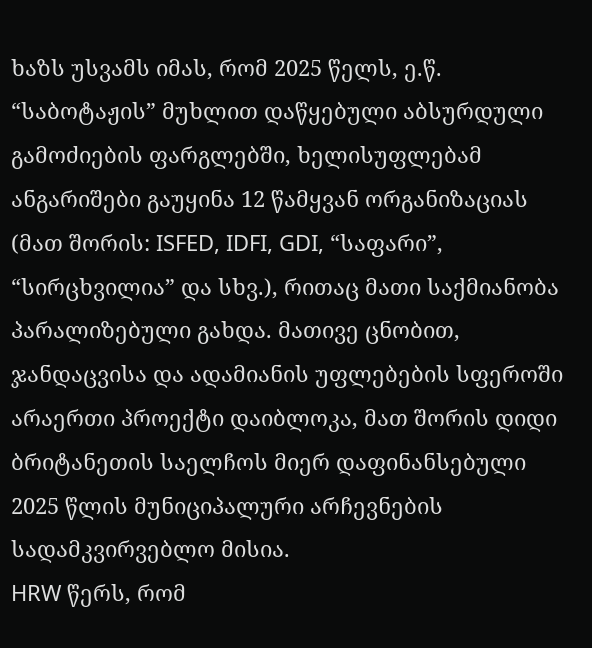ხაზს უსვამს იმას, რომ 2025 წელს, ე.წ. “საბოტაჟის” მუხლით დაწყებული აბსურდული გამოძიების ფარგლებში, ხელისუფლებამ ანგარიშები გაუყინა 12 წამყვან ორგანიზაციას (მათ შორის: ISFED, IDFI, GDI, “საფარი”, “სირცხვილია” და სხვ.), რითაც მათი საქმიანობა პარალიზებული გახდა. მათივე ცნობით, ჯანდაცვისა და ადამიანის უფლებების სფეროში არაერთი პროექტი დაიბლოკა, მათ შორის დიდი ბრიტანეთის საელჩოს მიერ დაფინანსებული 2025 წლის მუნიციპალური არჩევნების სადამკვირვებლო მისია.
HRW წერს, რომ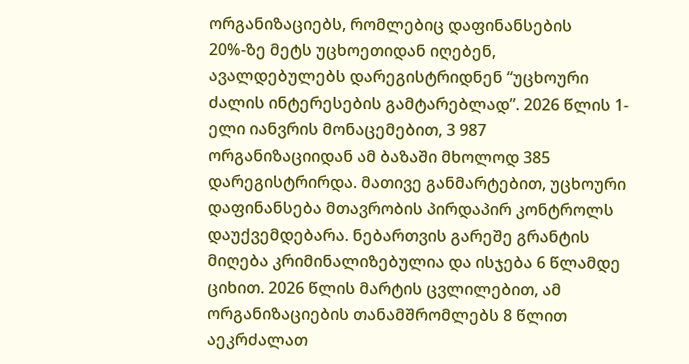ორგანიზაციებს, რომლებიც დაფინანსების 20%-ზე მეტს უცხოეთიდან იღებენ, ავალდებულებს დარეგისტრიდნენ “უცხოური ძალის ინტერესების გამტარებლად”. 2026 წლის 1-ელი იანვრის მონაცემებით, 3 987 ორგანიზაციიდან ამ ბაზაში მხოლოდ 385 დარეგისტრირდა. მათივე განმარტებით, უცხოური დაფინანსება მთავრობის პირდაპირ კონტროლს დაუქვემდებარა. ნებართვის გარეშე გრანტის მიღება კრიმინალიზებულია და ისჯება 6 წლამდე ციხით. 2026 წლის მარტის ცვლილებით, ამ ორგანიზაციების თანამშრომლებს 8 წლით აეკრძალათ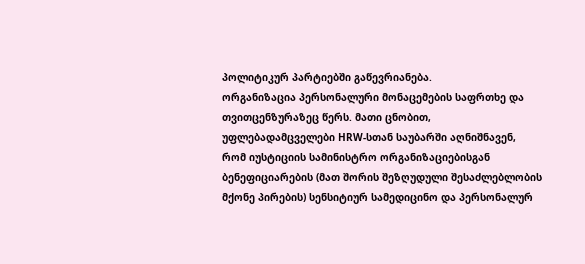პოლიტიკურ პარტიებში გაწევრიანება.
ორგანიზაცია პერსონალური მონაცემების საფრთხე და თვითცენზურაზეც წერს. მათი ცნობით, უფლებადამცველები HRW-სთან საუბარში აღნიშნავენ, რომ იუსტიციის სამინისტრო ორგანიზაციებისგან ბენეფიციარების (მათ შორის შეზღუდული შესაძლებლობის მქონე პირების) სენსიტიურ სამედიცინო და პერსონალურ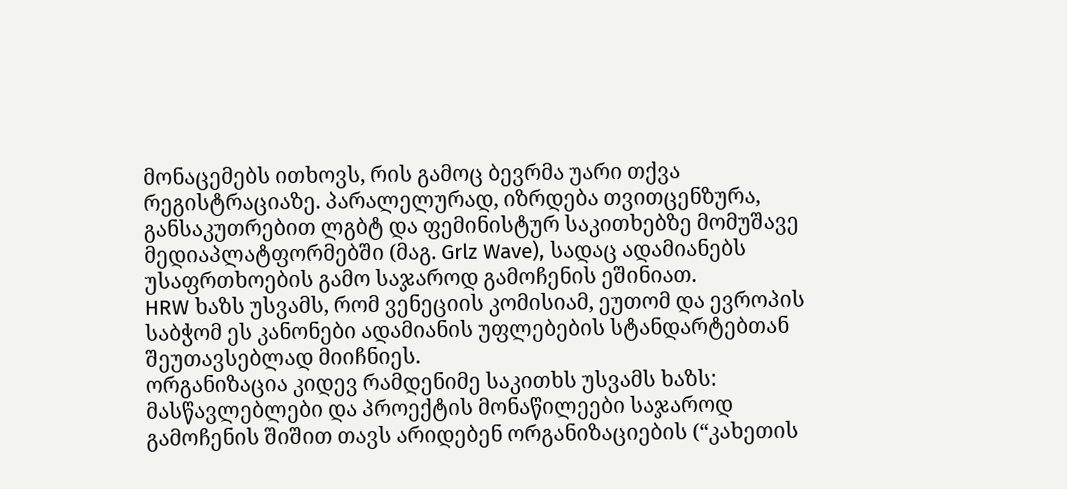მონაცემებს ითხოვს, რის გამოც ბევრმა უარი თქვა რეგისტრაციაზე. პარალელურად, იზრდება თვითცენზურა, განსაკუთრებით ლგბტ და ფემინისტურ საკითხებზე მომუშავე მედიაპლატფორმებში (მაგ. Grlz Wave), სადაც ადამიანებს უსაფრთხოების გამო საჯაროდ გამოჩენის ეშინიათ.
HRW ხაზს უსვამს, რომ ვენეციის კომისიამ, ეუთომ და ევროპის საბჭომ ეს კანონები ადამიანის უფლებების სტანდარტებთან შეუთავსებლად მიიჩნიეს.
ორგანიზაცია კიდევ რამდენიმე საკითხს უსვამს ხაზს: მასწავლებლები და პროექტის მონაწილეები საჯაროდ გამოჩენის შიშით თავს არიდებენ ორგანიზაციების (“კახეთის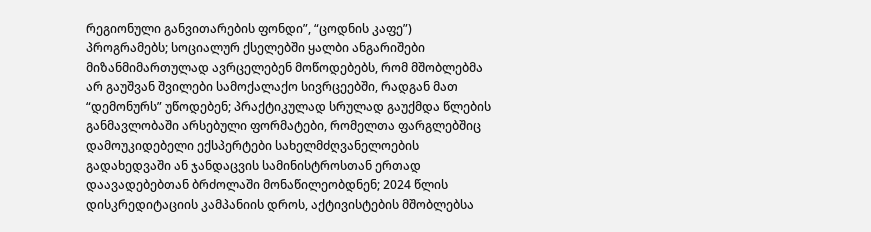რეგიონული განვითარების ფონდი”, “ცოდნის კაფე”) პროგრამებს; სოციალურ ქსელებში ყალბი ანგარიშები მიზანმიმართულად ავრცელებენ მოწოდებებს, რომ მშობლებმა არ გაუშვან შვილები სამოქალაქო სივრცეებში, რადგან მათ “დემონურს” უწოდებენ; პრაქტიკულად სრულად გაუქმდა წლების განმავლობაში არსებული ფორმატები, რომელთა ფარგლებშიც დამოუკიდებელი ექსპერტები სახელმძღვანელოების გადახედვაში ან ჯანდაცვის სამინისტროსთან ერთად დაავადებებთან ბრძოლაში მონაწილეობდნენ; 2024 წლის დისკრედიტაციის კამპანიის დროს, აქტივისტების მშობლებსა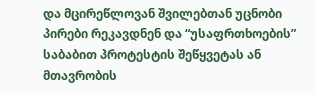და მცირეწლოვან შვილებთან უცნობი პირები რეკავდნენ და “უსაფრთხოების” საბაბით პროტესტის შეწყვეტას ან მთავრობის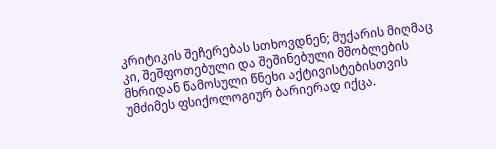კრიტიკის შეჩერებას სთხოვდნენ; მუქარის მიღმაც კი, შეშფოთებული და შეშინებული მშობლების მხრიდან წამოსული წნეხი აქტივისტებისთვის უმძიმეს ფსიქოლოგიურ ბარიერად იქცა.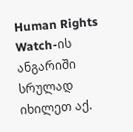Human Rights Watch-ის ანგარიში სრულად იხილეთ აქ.